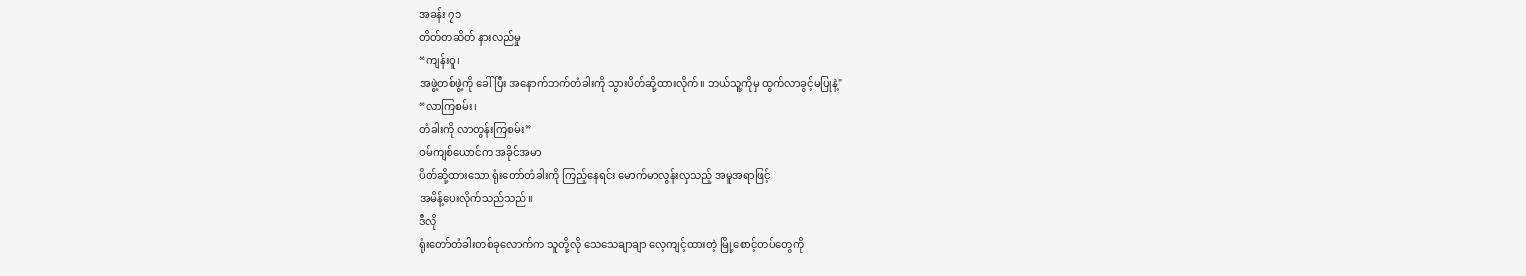အခန်း ၇၁
တိတ်တဆိတ် နားလည်မှု
“ကျန်းဝူ၊
အဖွဲ့တစ်ဖွဲ့ကို ခေါ်ပြီး အနောက်ဘက်တံခါးကို သွားပိတ်ဆို့ထားလိုက်။ ဘယ်သူ့ကိုမှ ထွက်လာခွင့်မပြုနဲ့"
“လာကြစမ်း၊
တံခါးကို လာတွန်းကြစမ်း”
ဝမ်ကျစ်ယောင်က အခိုင်အမာ
ပိတ်ဆို့ထားသော ရုံးတော်တံခါးကို ကြည့်နေရင်း မောက်မာလွန်းလှသည့် အမူအရာဖြင့်
အမိန့်ပေးလိုက်သည်သည်။
ဒီလို
ရုံးတော်တံခါးတစ်ခုလောက်က သူတို့လို သေသေချာချာ လေ့ကျင့်ထားတဲ့ မြို့စောင့်တပ်တွေကို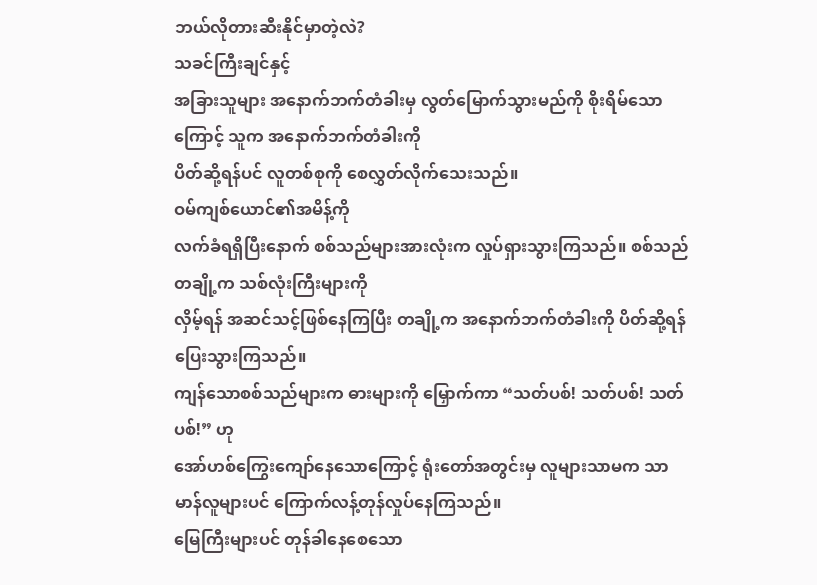ဘယ်လိုတားဆီးနိုင်မှာတဲ့လဲ?
သခင်ကြီးချင်နှင့်
အခြားသူများ အနောက်ဘက်တံခါးမှ လွတ်မြောက်သွားမည်ကို စိုးရိမ်သောကြောင့် သူက အနောက်ဘက်တံခါးကို
ပိတ်ဆို့ရန်ပင် လူတစ်စုကို စေလွှတ်လိုက်သေးသည်။
ဝမ်ကျစ်ယောင်၏အမိန့်ကို
လက်ခံရရှိပြီးနောက် စစ်သည်များအားလုံးက လှုပ်ရှားသွားကြသည်။ စစ်သည်တချို့က သစ်လုံးကြီးများကို
လှိမ့်ရန် အဆင်သင့်ဖြစ်နေကြပြီး တချို့က အနောက်ဘက်တံခါးကို ပိတ်ဆို့ရန် ပြေးသွားကြသည်။
ကျန်သောစစ်သည်များက ဓားများကို မြှောက်ကာ “သတ်ပစ်! သတ်ပစ်! သတ်ပစ်!” ဟု
အော်ဟစ်ကြွေးကျော်နေသောကြောင့် ရုံးတော်အတွင်းမှ လူများသာမက သာမာန်လူများပင် ကြောက်လန့်တုန်လှုပ်နေကြသည်။
မြေကြီးများပင် တုန်ခါနေစေသော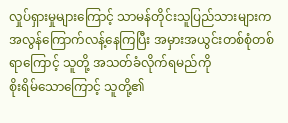လှုပ်ရှားမှုများကြောင့် သာမန်တိုင်းသူပြည်သားများက
အလွန်ကြောက်လန့်နေကြပြီး အမှားအယွင်းတစ်စုံတစ်ရာကြောင့် သူတို့ အသတ်ခံလိုက်ရမည်ကို
စိုးရိမ်သောကြောင့် သူတို့၏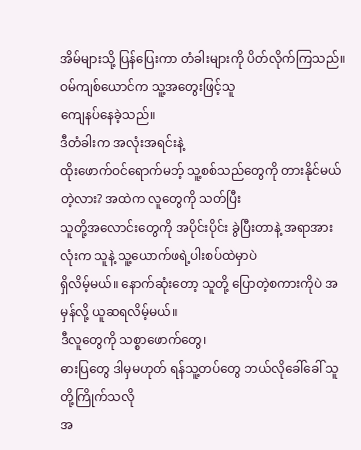အိမ်များသို့ ပြန်ပြေးကာ တံခါးများကို ပိတ်လိုက်ကြသည်။
ဝမ်ကျစ်ယောင်က သူ့အတွေးဖြင့်သူ
ကျေနပ်နေခဲ့သည်။
ဒီတံခါးက အလုံးအရင်းနဲ့
ထိုးဖောက်ဝင်ရောက်မဘ့် သူ့စစ်သည်တွေကို တားနိုင်မယ်တဲ့လား? အထဲက လူတွေကို သတ်ပြီး
သူတို့အလောင်းတွေကို အပိုင်းပိုင်း ခွဲပြီးတာနဲ့ အရာအားလုံးက သူနဲ့ သူ့ယောက်ဖရဲ့ပါးစပ်ထဲမှာပဲ
ရှိလိမ့်မယ်။ နောက်ဆုံးတော့ သူတို့ ပြောတဲ့စကားကိုပဲ အမှန်လို့ ယူဆရလိမ့်မယ်။
ဒီလူတွေကို သစ္စာဖောက်တွေ၊
ဓားပြတွေ ဒါမှမဟုတ် ရန်သူ့တပ်တွေ ဘယ်လိုခေါ်ခေါ် သူတို့ကြိုက်သလို
အ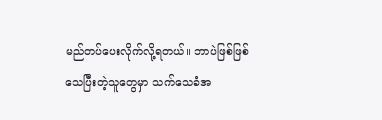မည်တပ်ပေးလိုက်လို့ရတယ်။ ဘာပဲဖြစ်ဖြစ် သေပြီးတဲ့သူတွေမှာ သက်သေခံအ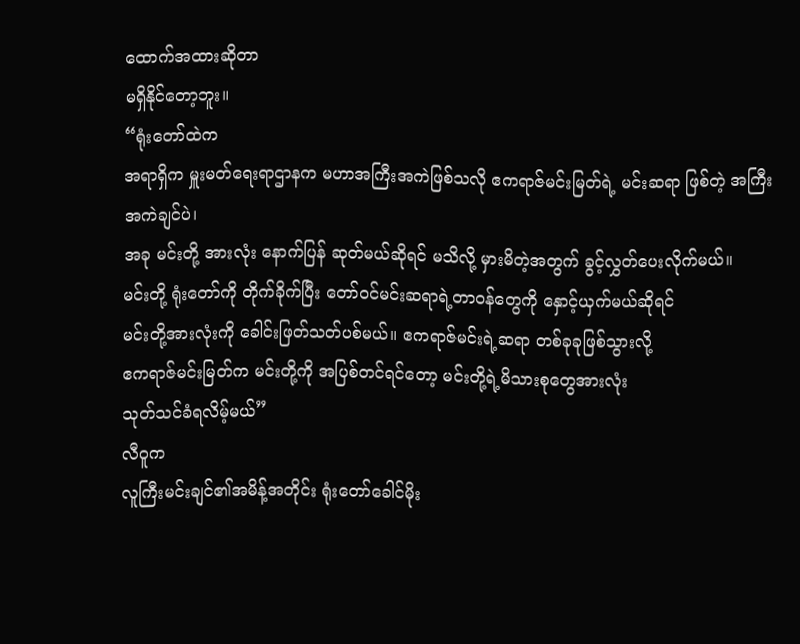ထောက်အထားဆိုတာ
မရှိနိုင်တော့ဘူး။
“ရုံးတော်ထဲက
အရာရှိက မှူးမတ်ရေးရာဌာနက မဟာအကြီးအကဲဖြစ်သလို ဧကရာဇ်မင်းမြတ်ရဲ့ မင်းဆရာ ဖြစ်တဲ့ အကြီးအကဲချင်ပဲ၊
အခု မင်းတို့ အားလုံး နောက်ပြန် ဆုတ်မယ်ဆိုရင် မသိလို့ မှားမိတဲ့အတွက် ခွင့်လွှတ်ပေးလိုက်မယ်။
မင်းတို့ ရုံးတော်ကို တိုက်ခိုက်ပြီး တော်ဝင်မင်းဆရာရဲ့တာဝန်တွေကို နှောင့်ယှက်မယ်ဆိုရင်
မင်းတို့အားလုံးကို ခေါင်းဖြတ်သတ်ပစ်မယ်။ ဧကရာဇ်မင်းရဲ့ဆရာ တစ်ခုခုဖြစ်သွားလို့
ဧကရာဇ်မင်းမြတ်က မင်းတို့ကို အပြစ်တင်ရင်တော့ မင်းတို့ရဲ့မိသားစုတွေအားလုံး
သုတ်သင်ခံရလိမ့်မယ်”
လီဝူက
လူကြီးမင်းချင်၏အမိန့်အတိုင်း ရုံးတော်ခေါင်မိုး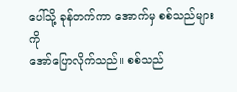ပေါ်သို့ ခုန်တက်ကာ အောက်မှ စစ်သည်များကို
အော်ပြောလိုက်သည်။ စစ်သည်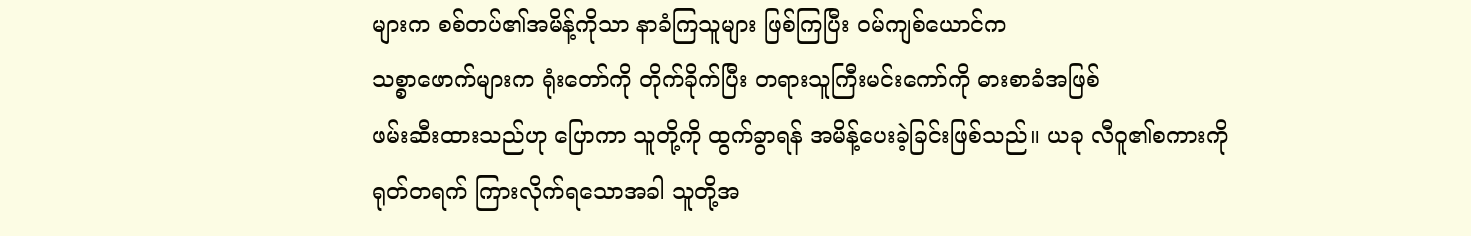များက စစ်တပ်၏အမိန့်ကိုသာ နာခံကြသူများ ဖြစ်ကြပြီး ဝမ်ကျစ်ယောင်က
သစ္စာဖောက်များက ရုံးတော်ကို တိုက်ခိုက်ပြီး တရားသူကြီးမင်းကော်ကို ဓားစာခံအဖြစ်
ဖမ်းဆီးထားသည်ဟု ပြောကာ သူတို့ကို ထွက်ခွာရန် အမိန့်ပေးခဲ့ခြင်းဖြစ်သည်။ ယခု လီဝူ၏စကားကို
ရုတ်တရက် ကြားလိုက်ရသောအခါ သူတို့အ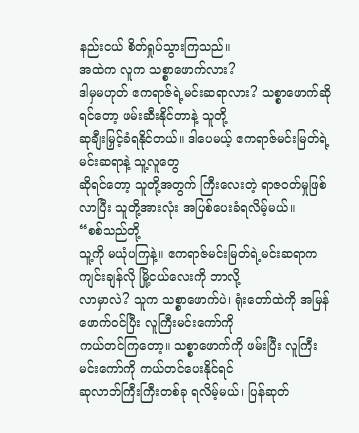နည်းငယ် စိတ်ရှုပ်သွားကြသည်။
အထဲက လူက သစ္စာဖောက်လား?
ဒါမှမဟုတ် ဧကရာဇ်ရဲ့မင်းဆရာလား? သစ္စာဖောက်ဆိုရင်တော့ ဖမ်းဆီးနိုင်တာနဲ့ သူတို့
ဆုချီးမြှင့်ခံရနိုင်တယ်။ ဒါပေမယ့် ဧကရာဇ်မင်းမြတ်ရဲ့မင်းဆရာနဲ့ သူ့လူတွေ
ဆိုရင်တော့ သူတို့အတွက် ကြီးလေးတဲ့ ရာဇ၀တ်မှုဖြစ်လာပြီး သူတို့အားလုံး အပြစ်ပေးခံရလိမ့်မယ်။
“စစ်သည်တို့
သူ့ကို မယုံပကြနဲ့။ ဧကရာဇ်မင်းမြတ်ရဲ့မင်းဆရာက ကျင်းချန်လို မြို့ငယ်လေးကို ဘာလို့
လာမှာလဲ? သူက သစ္စာဖောက်ပဲ၊ ရုံးတော်ထဲကို အမြန်ဖောက်ဝင်ပြီး လူကြီးမင်းကော်ကို
ကယ်တင်ကြတော့။ သစ္စာဖောက်ကို ဖမ်းပြီး လူကြီးမင်းကော်ကို ကယ်တင်ပေးနိုင်ရင်
ဆုလာဘ်ကြီးကြီးတစ်ခု ရလိမ့်မယ်၊ ပြန်ဆုတ်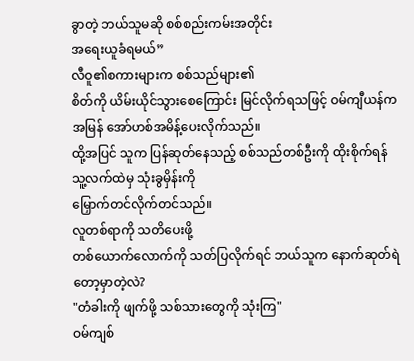ခွာတဲ့ ဘယ်သူမဆို စစ်စည်းကမ်းအတိုင်း
အရေးယူခံရမယ်”
လီဝူ၏စကားများက စစ်သည်များ၏
စိတ်ကို ယိမ်းယိုင်သွားစေကြောင်း မြင်လိုက်ရသဖြင့် ဝမ်ကျီယန်က အမြန် အော်ဟစ်အမိန့်ပေးလိုက်သည်။
ထို့အပြင် သူက ပြန်ဆုတ်နေသည့် စစ်သည်တစ်ဦးကို ထိုးစိုက်ရန် သူ့လက်ထဲမှ သုံးခွမှိန်းကို
မြှောက်တင်လိုက်တင်သည်။
လူတစ်ရာကို သတိပေးဖို့
တစ်ယောက်လောက်ကို သတ်ပြလိုက်ရင် ဘယ်သူက နောက်ဆုတ်ရဲတော့မှာတဲ့လဲ?
"တံခါးကို ဖျက်ဖို့ သစ်သားတွေကို သုံးကြ"
ဝမ်ကျစ်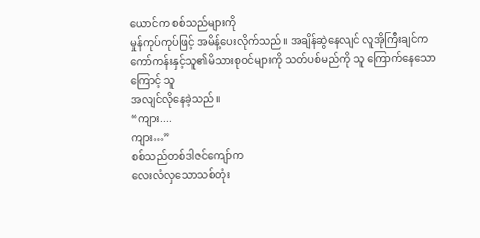ယောင်က စစ်သည်များကို
မှုန်ကုပ်ကုပ်ဖြင့် အမိန့်ပေးလိုက်သည်။ အချိန်ဆွဲနေလျင် လူအိုကြီးချင်က
ကော်ကန်းနှင့်သူ၏မိသားစုဝင်များကို သတ်ပစ်မည်ကို သူ ကြောက်နေသောကြောင့် သူ
အလျင်လိုနေခဲ့သည်။
“ကျား....
ကျား…”
စစ်သည်တစ်ဒါဇင်ကျော်က
လေးလံလှသောသစ်တုံး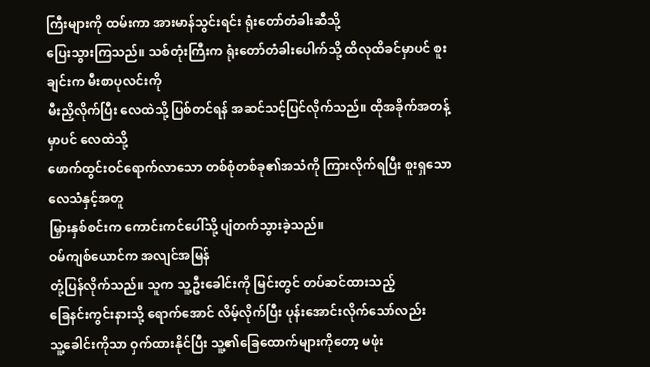ကြီးများကို ထမ်းကာ အားမာန်သွင်းရင်း ရုံးတော်တံခါးဆီသို့
ပြေးသွားကြသည်။ သစ်တုံးကြီးက ရုံးတော်တံခါးပေါက်သို့ ထိလုထိခင်မှာပင် စူးချင်းက မီးစာပုလင်းကို
မီးညှိလိုက်ပြီး လေထဲသို့ ပြစ်တင်ရန် အဆင်သင့်ပြင်လိုက်သည်။ ထိုအခိုက်အတန့်မှာပင် လေထဲသို့
ဖောက်ထွင်းဝင်ရောက်လာသော တစ်စုံတစ်ခု၏အသံကို ကြားလိုက်ရပြီး စူးရှသော လေသံနှင့်အတူ
မြှားနှစ်စင်းက ကောင်းကင်ပေါ်သို့ ပျံတက်သွားခဲ့သည်။
ဝမ်ကျစ်ယောင်က အလျင်အမြန်
တုံ့ပြန်လိုက်သည်။ သူက သူ့ဦးခေါင်းကို မြင်းတွင် တပ်ဆင်ထားသည့်
ခြေနင်းကွင်းနားသို့ ရောက်အောင် လိမ့်လိုက်ပြီး ပုန်းအောင်းလိုက်သော်လည်း
သူ့ခေါင်းကိုသာ ဝှက်ထားနိုင်ပြီး သူ့၏ခြေထောက်များကိုတော့ မဖုံး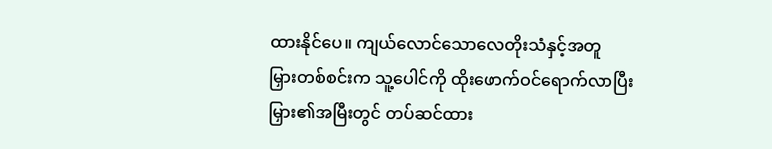ထားနိုင်ပေ။ ကျယ်လောင်သောလေတိုးသံနှင့်အတူ
မြှားတစ်စင်းက သူ့ပေါင်ကို ထိုးဖောက်ဝင်ရောက်လာပြီး
မြှား၏အမြီးတွင် တပ်ဆင်ထား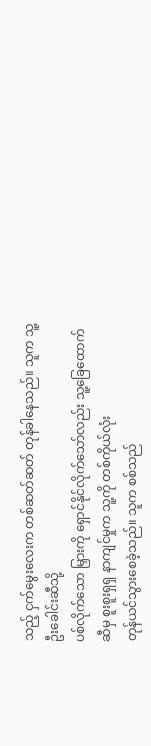သည့် ငှက်မွေးလေးက တစ်ဆတ်ဆတ် တုန်ခါနေသည်။ သူက သူ့ဦးခေါင်းဆီသို့
ပစ်လိုက်သော မြှားကို ရှောင်နိုင်လိုက်သော်လည်း သူ့ခြေထောက်ဆီမှ စူးစူးရှရှ နာကျင်မှုက သူ့ကို တစ်ကိုယ်လုံး
တုန်ယင်သွားစေခဲ့သည်။ သူက စစ်သည်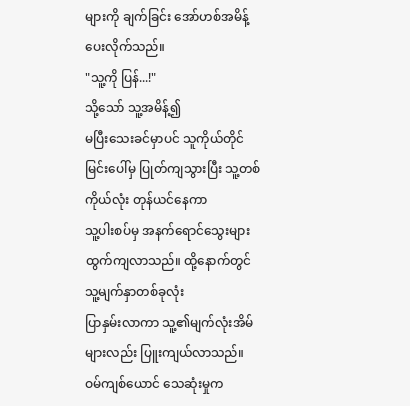များကို ချက်ခြင်း အော်ဟစ်အမိန့်ပေးလိုက်သည်။
"သူ့ကို ပြန်...!"
သို့သော် သူ့အမိန့်၍
မပြီးသေးခင်မှာပင် သူကိုယ်တိုင် မြင်းပေါ်မှ ပြုတ်ကျသွားပြီး သူ့တစ်ကိုယ်လုံး တုန်ယင်နေကာ
သူ့ပါးစပ်မှ အနက်ရောင်သွေးများ ထွက်ကျလာသည်။ ထို့နောက်တွင် သူ့မျက်နှာတစ်ခုလုံး
ပြာနှမ်းလာကာ သူ့၏မျက်လုံးအိမ်များလည်း ပြူးကျယ်လာသည်။
ဝမ်ကျစ်ယောင် သေဆုံးမှုက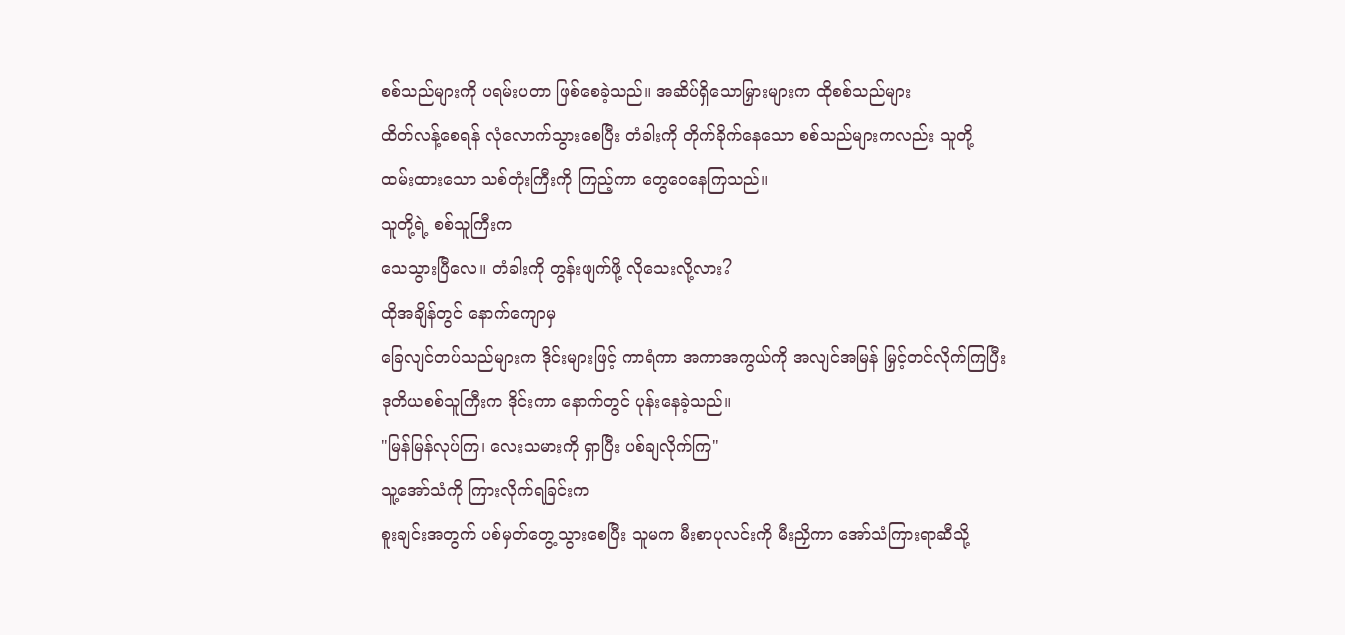စစ်သည်များကို ပရမ်းပတာ ဖြစ်စေခဲ့သည်။ အဆိပ်ရှိသောမြှားများက ထိုစစ်သည်များ
ထိတ်လန့်စေရန် လုံလောက်သွားစေပြီး တံခါးကို တိုက်ခိုက်နေသော စစ်သည်များကလည်း သူတို့
ထမ်းထားသော သစ်တုံးကြီးကို ကြည့်ကာ တွေဝေနေကြသည်။
သူတို့ရဲ့ စစ်သူကြီးက
သေသွားပြီလေ။ တံခါးကို တွန်းဖျက်ဖို့ လိုသေးလို့လား?
ထိုအချိန်တွင် နောက်ကျောမှ
ခြေလျင်တပ်သည်များက ဒိုင်းများဖြင့် ကာရံကာ အကာအကွယ်ကို အလျင်အမြန် မြှင့်တင်လိုက်ကြပြီး
ဒုတိယစစ်သူကြီးက ဒိုင်းကာ နောက်တွင် ပုန်းနေခဲ့သည်။
"မြန်မြန်လုပ်ကြ၊ လေးသမားကို ရှာပြီး ပစ်ချလိုက်ကြ"
သူ့အော်သံကို ကြားလိုက်ရခြင်းက
စူးချင်းအတွက် ပစ်မှတ်တွေ့သွားစေပြီး သူမက မီးစာပုလင်းကို မီးညှိကာ အော်သံကြားရာဆီသို့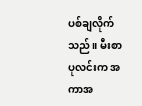ပစ်ချလိုက်သည်။ မီးစာပုလင်းက အကာအ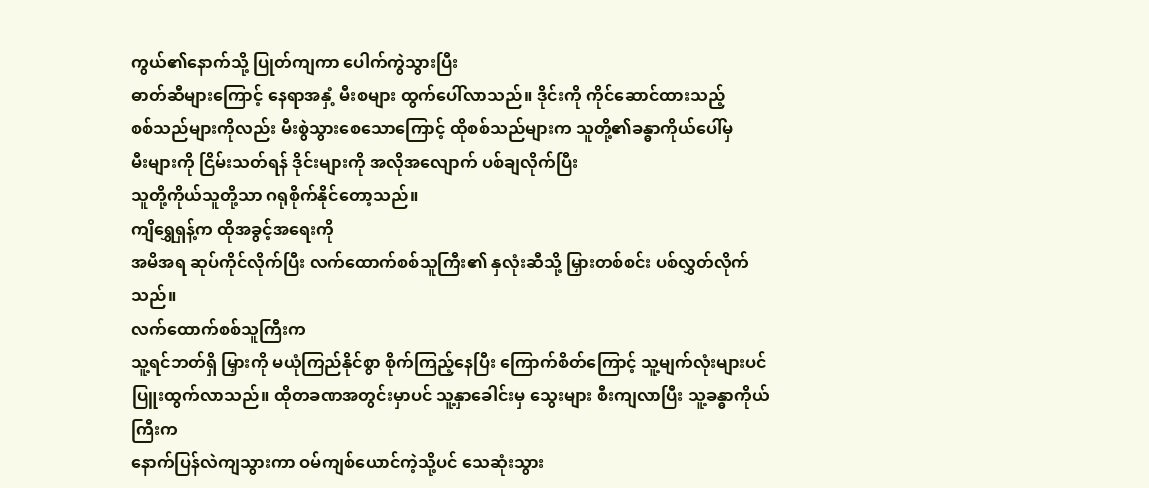ကွယ်၏နောက်သို့ ပြုတ်ကျကာ ပေါက်ကွဲသွားပြီး
ဓာတ်ဆီများကြောင့် နေရာအနှံ့ မီးစများ ထွက်ပေါ်လာသည်။ ဒိုင်းကို ကိုင်ဆောင်ထားသည့်
စစ်သည်များကိုလည်း မီးစွဲသွားစေသောကြောင့် ထိုစစ်သည်များက သူတို့၏ခန္ဓာကိုယ်ပေါ်မှ
မီးများကို ငြိမ်းသတ်ရန် ဒိုင်းများကို အလိုအလျောက် ပစ်ချလိုက်ပြီး
သူတို့ကိုယ်သူတို့သာ ဂရုစိုက်နိုင်တော့သည်။
ကျိရွှေရှန့်က ထိုအခွင့်အရေးကို
အမိအရ ဆုပ်ကိုင်လိုက်ပြီး လက်ထောက်စစ်သူကြီး၏ နှလုံးဆီသို့ မြှားတစ်စင်း ပစ်လွှတ်လိုက်သည်။
လက်ထောက်စစ်သူကြီးက
သူ့ရင်ဘတ်ရှိ မြှားကို မယုံကြည်နိုင်စွာ စိုက်ကြည့်နေပြီး ကြောက်စိတ်ကြောင့် သူ့မျက်လုံးများပင်
ပြူးထွက်လာသည်။ ထိုတခဏအတွင်းမှာပင် သူ့နှာခေါင်းမှ သွေးများ စီးကျလာပြီး သူ့ခန္ဓာကိုယ်ကြီးက
နောက်ပြန်လဲကျသွားကာ ဝမ်ကျစ်ယောင်ကဲ့သို့ပင် သေဆုံးသွား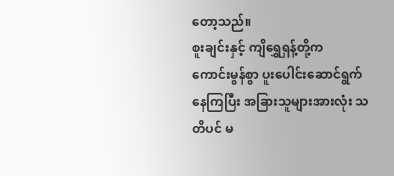တော့သည်။
စူးချင်းနှင့် ကျိရွှေရှန့်တို့က
ကောင်းမွန်စွာ ပူးပေါင်းဆောင်ရွက်နေကြပြီး အခြားသူများအားလုံး သတိပင် မ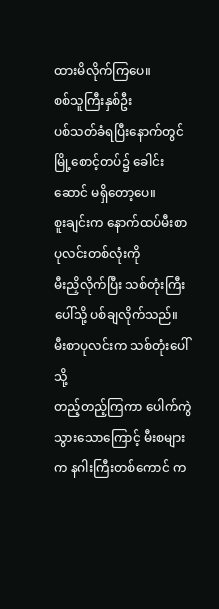ထားမိလိုက်ကြပေ။
စစ်သူကြီးနှစ်ဦး
ပစ်သတ်ခံရပြီးနောက်တွင် မြို့စောင့်တပ်၌ ခေါင်းဆောင် မရှိတော့ပေ။
စူးချင်းက နောက်ထပ်မီးစာပုလင်းတစ်လုံးကို
မီးညှိလိုက်ပြီး သစ်တုံးကြီးပေါ်သို့ ပစ်ချလိုက်သည်။ မီးစာပုလင်းက သစ်တုံးပေါ်သို့
တည့်တည့်ကြကာ ပေါက်ကွဲသွားသောကြောင့် မီးစများက နဂါးကြီးတစ်ကောင် က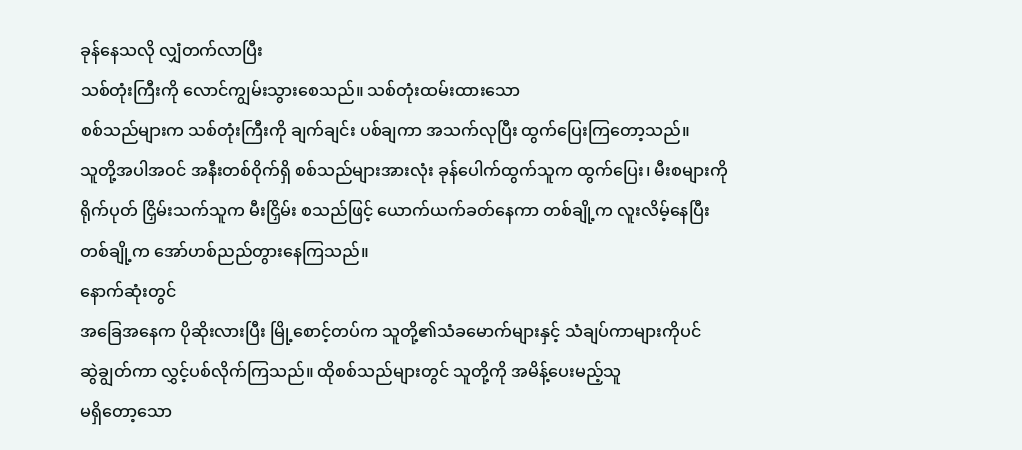ခုန်နေသလို လျှံတက်လာပြီး
သစ်တုံးကြီးကို လောင်ကျွမ်းသွားစေသည်။ သစ်တုံးထမ်းထားသော
စစ်သည်များက သစ်တုံးကြီးကို ချက်ချင်း ပစ်ချကာ အသက်လုပြီး ထွက်ပြေးကြတော့သည်။
သူတို့အပါအဝင် အနီးတစ်ဝိုက်ရှိ စစ်သည်များအားလုံး ခုန်ပေါက်ထွက်သူက ထွက်ပြေး၊ မီးစများကို
ရိုက်ပုတ် ငြှိမ်းသက်သူက မီးငြှိမ်း စသည်ဖြင့် ယောက်ယက်ခတ်နေကာ တစ်ချို့က လူးလိမ့်နေပြီး
တစ်ချို့က အော်ဟစ်ညည်တွားနေကြသည်။
နောက်ဆုံးတွင်
အခြေအနေက ပိုဆိုးလားပြီး မြို့စောင့်တပ်က သူတို့၏သံခမောက်များနှင့် သံချပ်ကာများကိုပင်
ဆွဲချွတ်ကာ လွှင့်ပစ်လိုက်ကြသည်။ ထိုစစ်သည်များတွင် သူတို့ကို အမိန့်ပေးမည့်သူ
မရှိတော့သော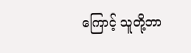ကြောင့် သူတို့ဘာ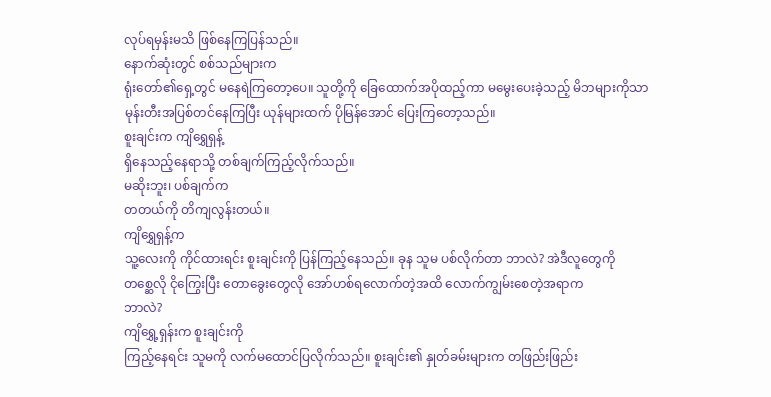လုပ်ရမှန်းမသိ ဖြစ်နေကြပြန်သည်။
နောက်ဆုံးတွင် စစ်သည်များက
ရုံးတော်၏ရှေ့တွင် မနေရဲကြတော့ပေ။ သူတို့ကို ခြေထောက်အပိုထည့်ကာ မမွေးပေးခဲ့သည့် မိဘများကိုသာ
မုန်းတီးအပြစ်တင်နေကြပြီး ယုန်များထက် ပိုမြန်အောင် ပြေးကြတော့သည်။
စူးချင်းက ကျိရွှေရှန့်
ရှိနေသည့်နေရာသို့ တစ်ချက်ကြည့်လိုက်သည်။
မဆိုးဘူး၊ ပစ်ချက်က
တတယ်ကို တိကျလွန်းတယ်။
ကျိရွှေရှန့်က
သူ့လေးကို ကိုင်ထားရင်း စူးချင်းကို ပြန်ကြည့်နေသည်။ ခုန သူမ ပစ်လိုက်တာ ဘာလဲ? အဲဒီလူတွေကို
တစ္ဆေလို ငိုကြွေးပြီး တောခွေးတွေလို အော်ဟစ်ရလောက်တဲ့အထိ လောက်ကျွမ်းစေတဲ့အရာက
ဘာလဲ?
ကျိရွှေ့ရှန်းက စူးချင်းကို
ကြည့်နေရင်း သူမကို လက်မထောင်ပြလိုက်သည်။ စူးချင်း၏ နှုတ်ခမ်းများက တဖြည်းဖြည်း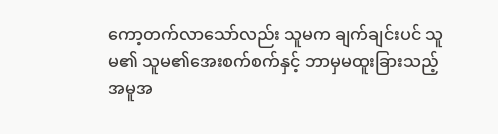ကော့တက်လာသော်လည်း သူမက ချက်ချင်းပင် သူမ၏ သူမ၏အေးစက်စက်နှင့် ဘာမှမထူးခြားသည့်
အမူအ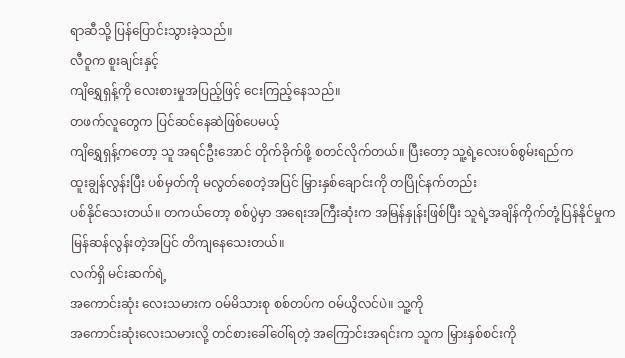ရာဆီသို့ ပြန်ပြောင်းသွားခဲ့သည်။
လီဝူက စူးချင်းနှင့်
ကျိရွှေရှန့်ကို လေးစားမှုအပြည့်ဖြင့် ငေးကြည့်နေသည်။
တဖက်လူတွေက ပြင်ဆင်နေဆဲဖြစ်ပေမယ့်
ကျိရွှေရှန့်ကတော့ သူ အရင်ဦးအောင် တိုက်ခိုက်ဖို့ စတင်လိုက်တယ်။ ပြီးတော့ သူ့ရဲ့လေးပစ်စွမ်းရည်က
ထူးချွန်လွန်းပြီး ပစ်မှတ်ကို မလွတ်စေတဲ့အပြင် မြှားနှစ်ချောင်းကို တပြိုင်နက်တည်း
ပစ်နိုင်သေးတယ်။ တကယ်တော့ စစ်ပွဲမှာ အရေးအကြီးဆုံးက အမြန်နှုန်းဖြစ်ပြီး သူရဲ့အချိန်ကိုက်တုံ့ပြန်နိုင်မှုက
မြန်ဆန်လွန်းတဲ့အပြင် တိကျနေသေးတယ်။
လက်ရှိ မင်းဆက်ရဲ့
အကောင်းဆုံး လေးသမားက ဝမ်မိသားစု စစ်တပ်က ဝမ်ယွိလင်ပဲ။ သူ့ကို
အကောင်းဆုံးလေးသမားလို့ တင်စားခေါ်ဝေါ်ရတဲ့ အကြောင်းအရင်းက သူက မြှားနှစ်စင်းကို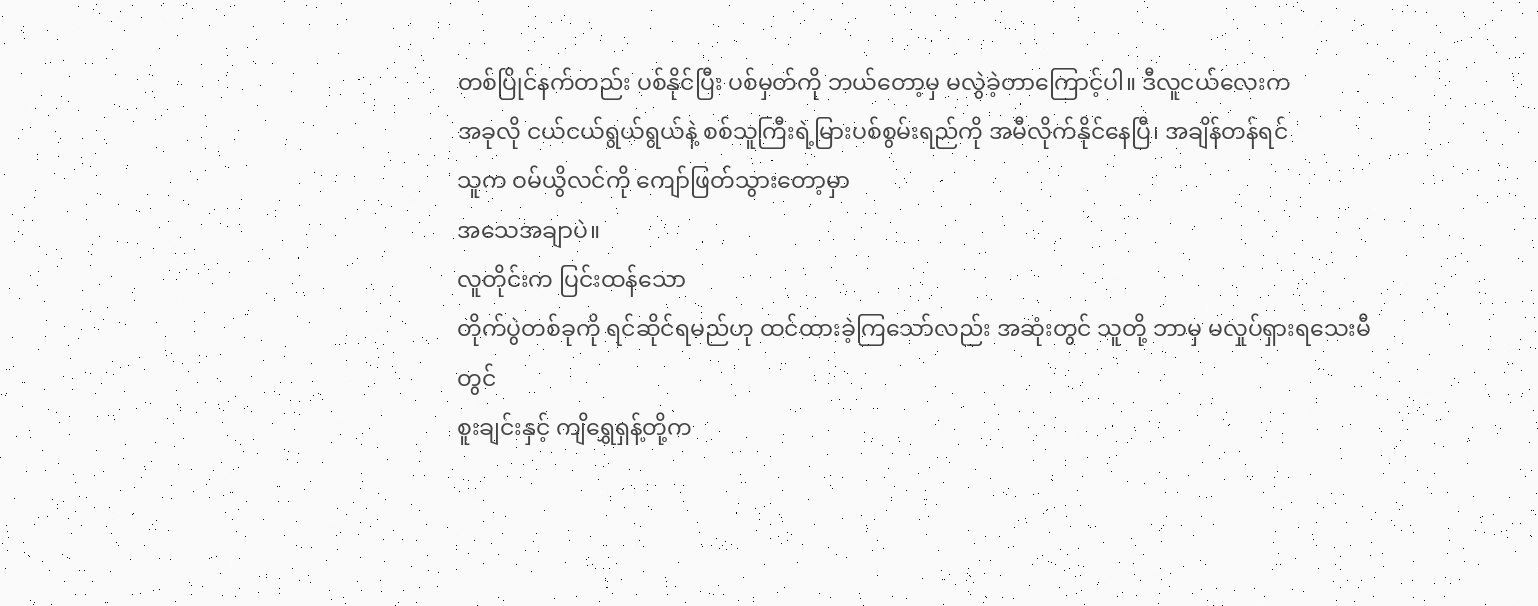တစ်ပြိုင်နက်တည်း ပစ်နိုင်ပြီး ပစ်မှတ်ကို ဘယ်တော့မှ မလွဲခဲ့တာကြောင့်ပါ။ ဒီလူငယ်လေးက
အခုလို ငယ်ငယ်ရွယ်ရွယ်နဲ့ စစ်သူကြီးရဲ့မြားပစ်စွမ်းရည်ကို အမီလိုက်နိုင်နေပြီ၊ အချိန်တန်ရင်
သူက ဝမ်ယွိလင်ကို ကျော်ဖြတ်သွားတော့မှာ
အသေအချာပဲ။
လူတိုင်းက ပြင်းထန်သော
တိုက်ပွဲတစ်ခုကို ရင်ဆိုင်ရမည်ဟု ထင်ထားခဲ့ကြသော်လည်း အဆုံးတွင် သူတို့ ဘာမှ မလှုပ်ရှားရသေးမီတွင်
စူးချင်းနှင့် ကျိရွှေရှန့်တို့က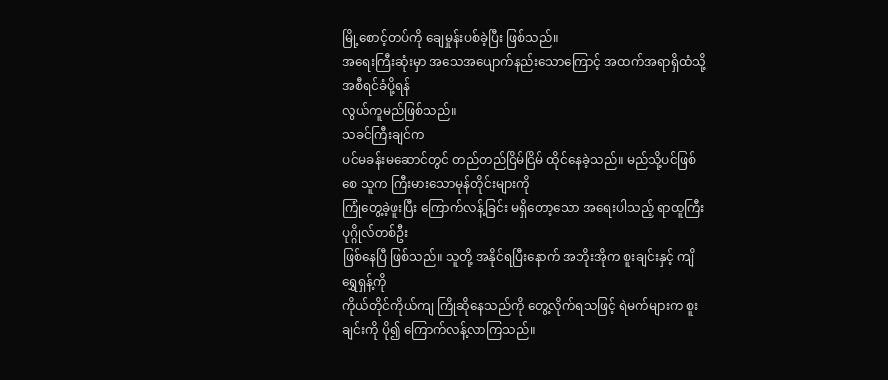မြို့စောင့်တပ်ကို ချေမှုန်းပစ်ခဲ့ပြီး ဖြစ်သည်။
အရေးကြီးဆုံးမှာ အသေအပျောက်နည်းသောကြောင့် အထက်အရာရှိထံသို့ အစီရင်ခံပို့ရန်
လွယ်ကူမည်ဖြစ်သည်။
သခင်ကြီးချင်က
ပင်မခန်းမဆောင်တွင် တည်တည်ငြိမ်ငြိမ် ထိုင်နေခဲ့သည်။ မည်သို့ပင်ဖြစ်စေ သူက ကြီးမားသောမုန်တိုင်းများကို
ကြုံတွေ့ခဲ့ဖူးပြီး ကြောက်လန့်ခြင်း မရှိတော့သော အရေးပါသည့် ရာထူကြီးပုဂ္ဂိုလ်တစ်ဦး
ဖြစ်နေပြီ ဖြစ်သည်။ သူတို့ အနိုင်ရပြီးနောက် အဘိုးအိုက စူးချင်းနှင့် ကျိရွှေရှန့်ကို
ကိုယ်တိုင်ကိုယ်ကျ ကြိုဆိုနေသည်ကို တွေ့လိုက်ရသဖြင့် ရဲမက်များက စူးချင်းကို ပို၍ ကြောက်လန့်လာကြသည်။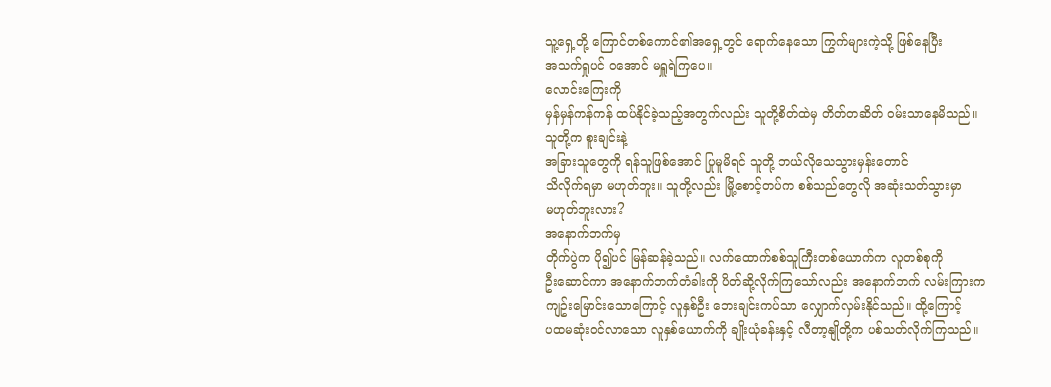သူ့ရှေ့တို့ ကြောင်တစ်ကောင်၏အရှေ့တွင် ရောက်နေသော ကြွက်များကဲ့သို့ ဖြစ်နေပြီး
အသက်ရှုပင် ဝအောင် မရှူရဲကြပေ။
လောင်းကြေးကို
မှန်မှန်ကန်ကန် ထပ်နိုင်ခဲ့သည့်အတွက်လည်း သူတို့စိတ်ထဲမှ တိတ်တဆိတ် ဝမ်းသာနေမိသည်။
သူတို့က စူးချင်းနဲ့
အခြားသူတွေကို ရန်သူဖြစ်အောင် ပြုမူမိရင် သူတို့ ဘယ်လိုသေသွားမှန်းတောင်
သိလိုက်ရမှာ မဟုတ်ဘူး။ သူတို့လည်း မြို့စောင့်တပ်က စစ်သည်တွေလို အဆုံးသတ်သွားမှာ
မဟုတ်ဘူးလား?
အနောက်ဘက်မှ
တိုက်ပွဲက ပို၍ပင် မြန်ဆန်ခဲ့သည်။ လက်ထောက်စစ်သူကြီးတစ်ယောက်က လူတစ်စုကို
ဦးဆောင်ကာ အနောက်ဘက်တံခါးကို ပိတ်ဆို့လိုက်ကြသော်လည်း အနောက်ဘက် လမ်းကြားက
ကျဥ်းမြောင်းသောကြောင့် လူနှစ်ဦး ဘေးချင်းကပ်သာ လျှောက်လှမ်းနိုင်သည်။ ထို့ကြောင့်
ပထမဆုံးဝင်လာသော လူနှစ်ယောက်ကို ချိုးယုံခန်းနှင့် လီတာ့နျိုတို့က ပစ်သတ်လိုက်ကြသည်။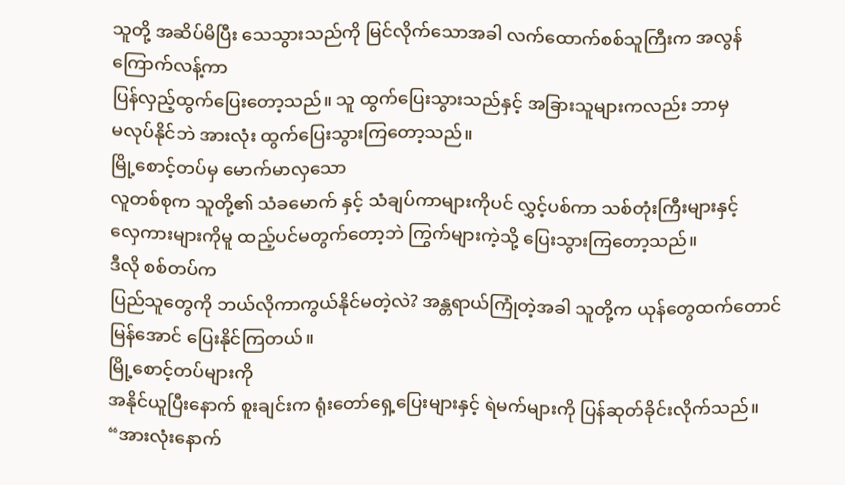သူတို့ အဆိပ်မိပြီး သေသွားသည်ကို မြင်လိုက်သောအခါ လက်ထောက်စစ်သူကြီးက အလွန်ကြောက်လန့်ကာ
ပြန်လှည့်ထွက်ပြေးတော့သည်။ သူ ထွက်ပြေးသွားသည်နှင့် အခြားသူများကလည်း ဘာမှ
မလုပ်နိုင်ဘဲ အားလုံး ထွက်ပြေးသွားကြတော့သည်။
မြို့စောင့်တပ်မှ မောက်မာလှသော
လူတစ်စုက သူတို့၏ သံခမောက် နှင့် သံချပ်ကာများကိုပင် လွှင့်ပစ်ကာ သစ်တုံးကြီးများနှင့်
လှေကားများကိုမူ ထည့်ပင်မတွက်တော့ဘဲ ကြွက်များကဲ့သို့ ပြေးသွားကြတော့သည်။
ဒီလို စစ်တပ်က
ပြည်သူတွေကို ဘယ်လိုကာကွယ်နိုင်မတဲ့လဲ? အန္တရာယ်ကြုံတဲ့အခါ သူတို့က ယုန်တွေထက်တောင်
မြန်အောင် ပြေးနိုင်ကြတယ်။
မြို့စောင့်တပ်များကို
အနိုင်ယူပြီးနောက် စူးချင်းက ရုံးတော်ရှေ့ပြေးများနှင့် ရဲမက်များကို ပြန်ဆုတ်ခိုင်းလိုက်သည်။
“အားလုံးနောက်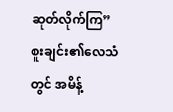ဆုတ်လိုက်ကြ”
စူးချင်း၏လေသံတွင် အမိန့်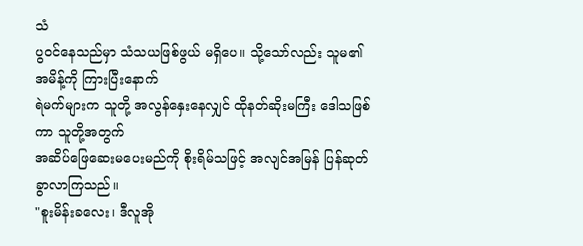သံ
ပွဝင်နေသည်မှာ သံသယဖြစ်ဖွယ် မရှိပေ။ သို့သော်လည်း သူမ၏အမိန့်ကို ကြားပြီးနောက်
ရဲမက်များက သူတို့ အလွန်နှေးနေလျှင် ထိုနတ်ဆိုးမကြီး ဒေါသဖြစ်ကာ သူတို့အတွက်
အဆိပ်ဖြေဆေးမပေးမည်ကို စိုးရိမ်သဖြင့် အလျင်အမြန် ပြန်ဆုတ်ခွာလာကြသည်။
"စူးမိန်းခလေး၊ ဒီလူအို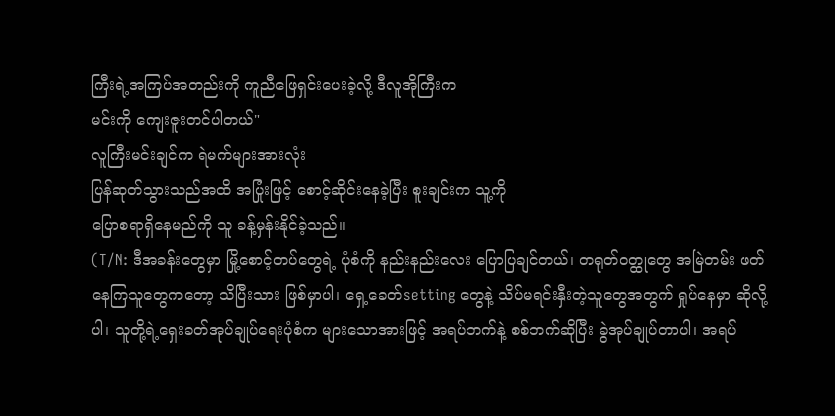ကြီးရဲ့အကြပ်အတည်းကို ကူညီဖြေရှင်းပေးခဲ့လို့ ဒီလူအိုကြီးက
မင်းကို ကျေးဇူးတင်ပါတယ်"
လူကြီးမင်းချင်က ရဲမက်များအားလုံး
ပြန်ဆုတ်သွားသည်အထိ အပြုံးဖြင့် စောင့်ဆိုင်းနေခဲ့ပြီး စူးချင်းက သူ့ကို
ပြောစရာရှိနေမည်ကို သူ ခန့်မှန်းနိုင်ခဲ့သည်။
(T/N: ဒီအခန်းတွေမှာ မြို့စောင့်တပ်တွေရဲ့ ပုံစံကို နည်းနည်းလေး ပြောပြချင်တယ်၊ တရုတ်ဝတ္ထုတွေ အမြဲတမ်း ဖတ်နေကြသူတွေကတော့ သိပြီးသား ဖြစ်မှာပါ၊ ရှေ့ခေတ်setting တွေနဲ့ သိပ်မရင်းနှီးတဲ့သူတွေအတွက် ရှုပ်နေမှာ ဆိုလို့ပါ၊ သူတို့ရဲ့ရှေးခတ်အုပ်ချုပ်ရေးပုံစံက များသောအားဖြင့် အရပ်ဘက်နဲ့ စစ်ဘက်ဆိုပြီး ခွဲအုပ်ချုပ်တာပါ၊ အရပ်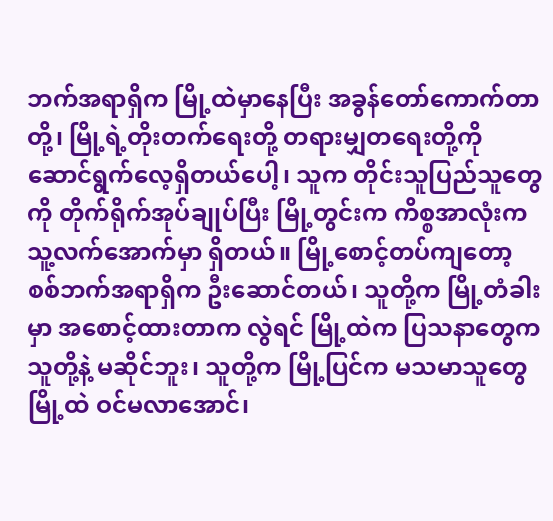ဘက်အရာရှိက မြို့ထဲမှာနေပြီး အခွန်တော်ကောက်တာတို့၊ မြို့ရဲ့တိုးတက်ရေးတို့ တရားမျှတရေးတို့ကို ဆောင်ရွက်လေ့ရှိတယ်ပေါ့၊ သူက တိုင်းသူပြည်သူတွေကို တိုက်ရိုက်အုပ်ချုပ်ပြီး မြို့တွင်းက ကိစ္စအာလုံးက သူ့လက်အောက်မှာ ရှိတယ်။ မြို့စောင့်တပ်ကျတော့ စစ်ဘက်အရာရှိက ဦးဆောင်တယ်၊ သူတို့က မြို့တံခါးမှာ အစောင့်ထားတာက လွဲရင် မြို့ထဲက ပြသနာတွေက သူတို့နဲ့ မဆိုင်ဘူး၊ သူတို့က မြို့ပြင်က မသမာသူတွေ မြို့ထဲ ဝင်မလာအောင်၊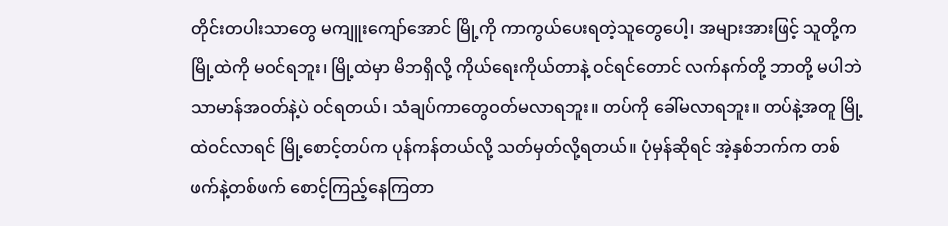တိုင်းတပါးသာတွေ မကျူးကျော်အောင် မြို့ကို ကာကွယ်ပေးရတဲ့သူတွေပေါ့၊ အများအားဖြင့် သူတို့က မြို့ထဲကို မဝင်ရဘူး၊ မြို့ထဲမှာ မိဘရှိလို့ ကိုယ်ရေးကိုယ်တာနဲ့ ဝင်ရင်တောင် လက်နက်တို့ ဘာတို့ မပါဘဲ သာမာန်အဝတ်နဲ့ပဲ ဝင်ရတယ်၊ သံချပ်ကာတွေဝတ်မလာရဘူး။ တပ်ကို ခေါ်မလာရဘူး။ တပ်နဲ့အတူ မြို့ထဲဝင်လာရင် မြို့စောင့်တပ်က ပုန်ကန်တယ်လို့ သတ်မှတ်လို့ရတယ်။ ပုံမှန်ဆိုရင် အဲ့နှစ်ဘက်က တစ်ဖက်နဲ့တစ်ဖက် စောင့်ကြည့်နေကြတာ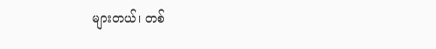များတယ်၊ တစ်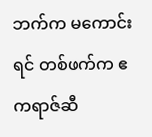ဘက်က မကောင်းရင် တစ်ဖက်က ဧကရာဇ်ဆီ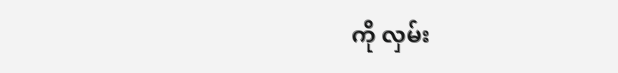ကို လှမ်း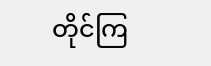တိုင်ကြ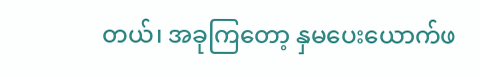တယ်၊ အခုကြတော့ နှမပေးယောက်ဖ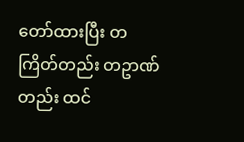တော်ထားပြီး တကြိတ်တည်း တဥာဏ်တည်း ထင်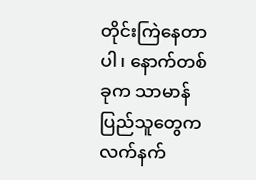တိုင်းကြဲနေတာပါ၊ နောက်တစ်ခုက သာမာန်ပြည်သူတွေက လက်နက်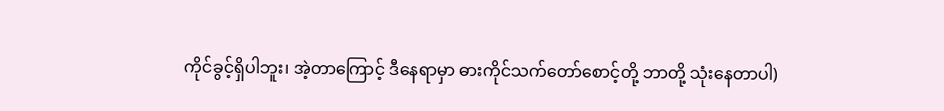ကိုင်ခွင့်ရှိပါဘူး၊ အဲ့တာကြောင့် ဒီနေရာမှာ ဓားကိုင်သက်တော်စောင့်တို့ ဘာတို့ သုံးနေတာပါ)